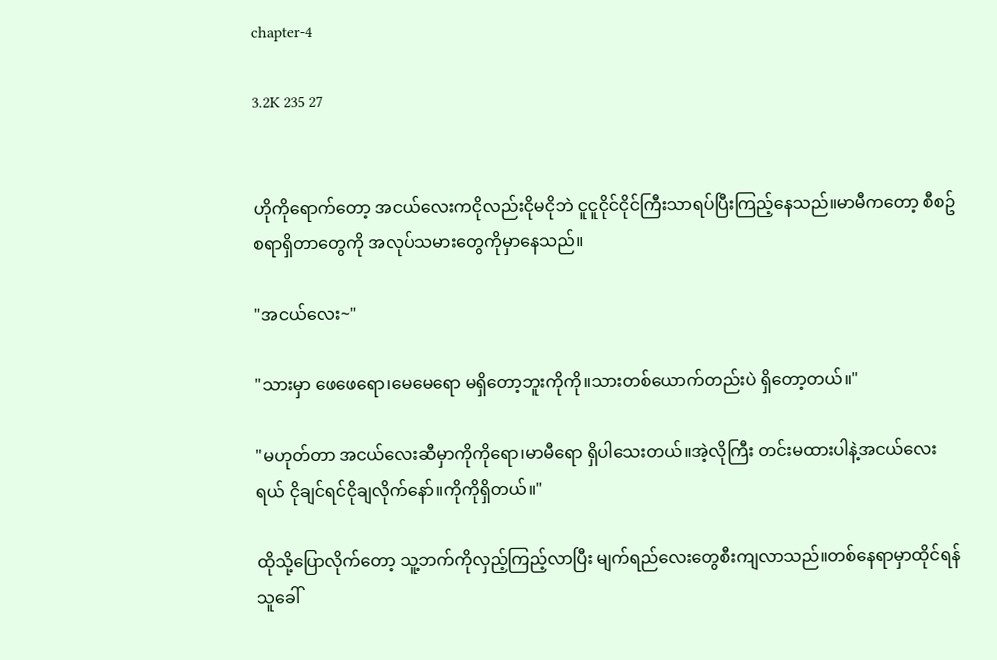chapter-4

3.2K 235 27


ဟိုကိုရောက်တော့ အငယ်လေးကငိုလည်းငိုမငိုဘဲ ငူငူငိုင်ငိုင်ကြီးသာရပ်ပြီးကြည့်နေသည်။မာမီကတော့ စီစဥ်စရာရှိတာတွေကို အလုပ်သမားတွေကိုမှာနေသည်။

"အငယ်လေး~"

"သားမှာ ဖေဖေရော၊မေမေရော မရှိတော့ဘူးကိုကို။သားတစ်ယောက်တည်းပဲ ရှိတော့တယ်။"

"မဟုတ်တာ အငယ်လေးဆီမှာကိုကိုရော၊မာမီရော ရှိပါသေးတယ်။အဲ့လိုကြီး တင်းမထားပါနဲ့အငယ်လေးရယ် ငိုချင်ရင်ငိုချလိုက်နော်။ကိုကိုရှိတယ်။"

ထိုသို့ပြောလိုက်တော့ သူ့ဘက်ကိုလှည့်ကြည့်လာပြီး မျက်ရည်လေးတွေစီးကျလာသည်။တစ်နေရာမှာထိုင်ရန် သူခေါ်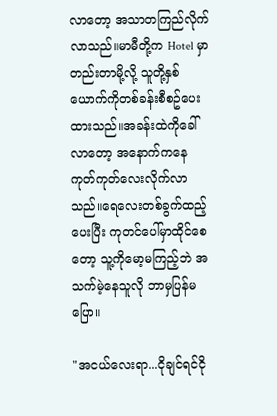လာတော့ အသာတကြည်လိုက်လာသည်။မာမီတို့က Hotel မှာတည်းတာမို့လို့ သူတို့နှစ်ယောက်ကိုတစ်ခန်းစီစဥ်ပေးထားသည်။အခန်းထဲကိုခေါ်လာတော့ အနောက်ကနေ ကုတ်ကုတ်လေးလိုက်လာသည်။ရေလေးတစ်ခွက်ထည့်ပေးပြီး ကုတင်ပေါ်မှာထိုင်စေတော့ သူ့ကိုမော့မကြည့်ဘဲ အသက်မဲ့နေသူလို ဘာမှပြန်မပြော။

"အငယ်လေးရာ...ငိုချင်ရင်ငို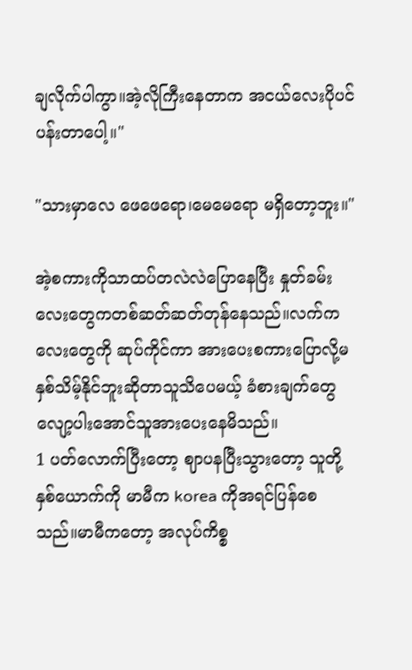ချလိုက်ပါကွာ။အဲ့လိုကြီးနေတာက အငယ်လေးပိုပင်ပန်းတာပေါ့။"

"သားမှာလေ ဖေဖေရော၊မေမေရော မရှိတော့ဘူး။"

အဲ့စကားကိုသာထပ်တလဲလဲပြောနေပြီး နှုတ်ခမ်းလေးတွေကတစ်ဆတ်ဆတ်တုန်နေသည်။လက်ကလေးတွေကို ဆုပ်ကိုင်ကာ အားပေးစကားပြောလို့မနှစ်သိမ့်နိုင်ဘူးဆိုတာသူသိပေမယ့် ခံစားချက်တွေလျော့ပါးအောင်သူအားပေးနေမိသည်။
1 ပတ်လောက်ပြီးတော့ ဈာပနပြီးသွားတော့ သူတို့နှစ်ယောက်ကို မာမီက korea ကိုအရင်ပြန်စေသည်။မာမီကတော့ အလုပ်ကိစ္စ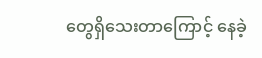တွေရှိသေးတာကြောင့် နေခဲ့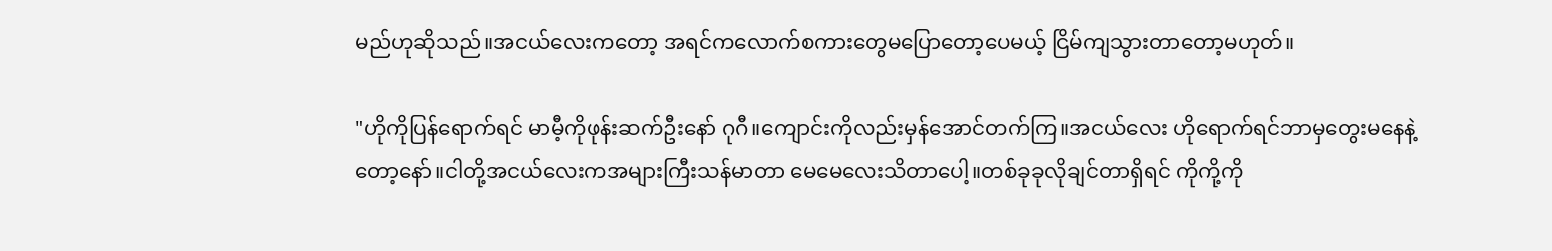မည်ဟုဆိုသည်။အငယ်လေးကတော့ အရင်ကလောက်စကားတွေမပြောတော့ပေမယ့် ငြိမ်ကျသွားတာတော့မဟုတ်။

"ဟိုကိုပြန်ရောက်ရင် မာမီ့ကိုဖုန်းဆက်ဦးနော် ဂုဂီ။ကျောင်းကိုလည်းမှန်အောင်တက်ကြ။အငယ်လေး ဟိုရောက်ရင်ဘာမှတွေးမနေနဲ့တော့နော်။ငါတို့အငယ်လေးကအများကြီးသန်မာတာ မေမေလေးသိတာပေါ့။တစ်ခုခုလိုချင်တာရှိရင် ကိုကို့ကို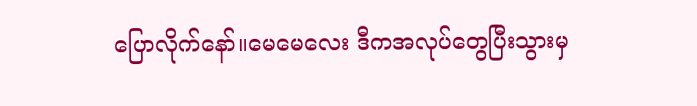ပြောလိုက်နော်။မေမေလေး ဒီကအလုပ်တွေပြီးသွားမှ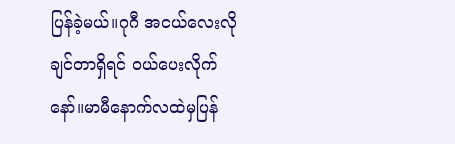ပြန်ခဲ့မယ်။ဂုဂီ အငယ်လေးလိုချင်တာရှိရင် ဝယ်ပေးလိုက်နော်။မာမီနောက်လထဲမှပြန်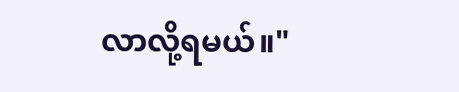လာလို့ရမယ်။"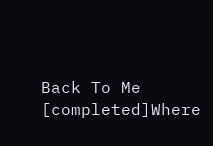Back To Me [completed]Where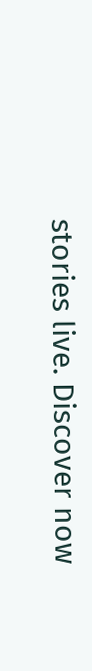stories live. Discover now